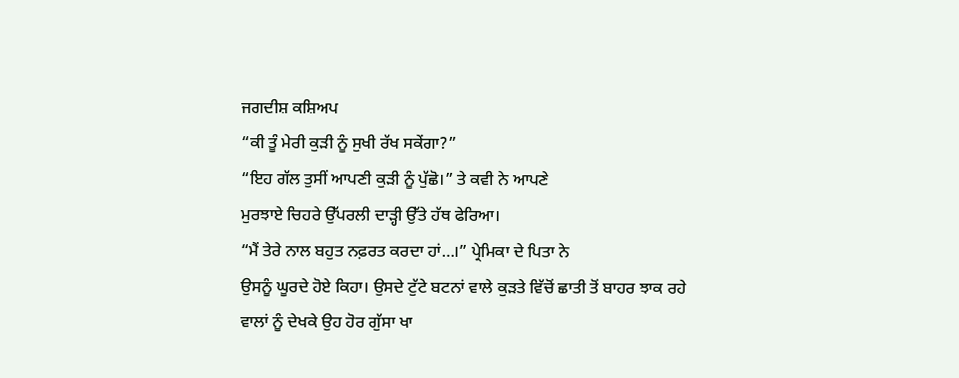ਜਗਦੀਸ਼ ਕਸ਼ਿਅਪ
“ਕੀ ਤੂੰ ਮੇਰੀ ਕੁੜੀ ਨੂੰ ਸੁਖੀ ਰੱਖ ਸਕੇਂਗਾ?”
“ਇਹ ਗੱਲ ਤੁਸੀਂ ਆਪਣੀ ਕੁੜੀ ਨੂੰ ਪੁੱਛੋ।” ਤੇ ਕਵੀ ਨੇ ਆਪਣੇ
ਮੁਰਝਾਏ ਚਿਹਰੇ ਉੱਪਰਲੀ ਦਾੜ੍ਹੀ ਉੱਤੇ ਹੱਥ ਫੇਰਿਆ।
“ਮੈਂ ਤੇਰੇ ਨਾਲ ਬਹੁਤ ਨਫ਼ਰਤ ਕਰਦਾ ਹਾਂ…।” ਪ੍ਰੇਮਿਕਾ ਦੇ ਪਿਤਾ ਨੇ
ਉਸਨੂੰ ਘੂਰਦੇ ਹੋਏ ਕਿਹਾ। ਉਸਦੇ ਟੁੱਟੇ ਬਟਨਾਂ ਵਾਲੇ ਕੁੜਤੇ ਵਿੱਚੋਂ ਛਾਤੀ ਤੋਂ ਬਾਹਰ ਝਾਕ ਰਹੇ
ਵਾਲਾਂ ਨੂੰ ਦੇਖਕੇ ਉਹ ਹੋਰ ਗੁੱਸਾ ਖਾ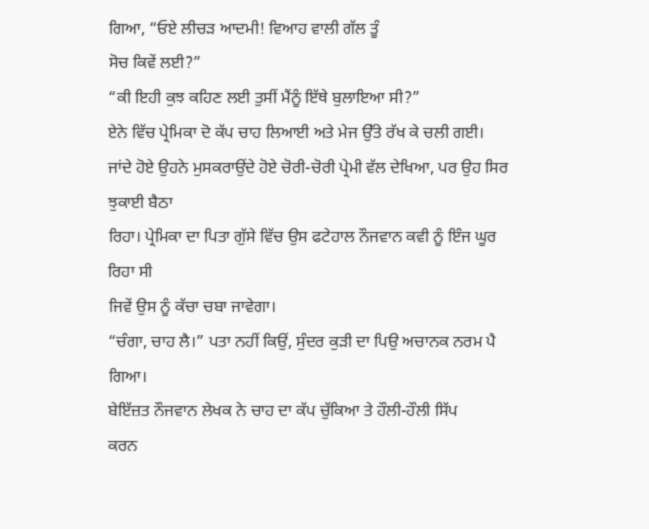ਗਿਆ, “ਓਏ ਲੀਚੜ ਆਦਮੀ! ਵਿਆਹ ਵਾਲੀ ਗੱਲ ਤੂੰ
ਸੋਚ ਕਿਵੇਂ ਲਈ?”
“ਕੀ ਇਹੀ ਕੁਝ ਕਹਿਣ ਲਈ ਤੁਸੀਂ ਮੈਂਨੂੰ ਇੱਥੇ ਬੁਲਾਇਆ ਸੀ?”
ਏਨੇ ਵਿੱਚ ਪ੍ਰੇਮਿਕਾ ਦੋ ਕੱਪ ਚਾਹ ਲਿਆਈ ਅਤੇ ਮੇਜ ਉੱਤੇ ਰੱਖ ਕੇ ਚਲੀ ਗਈ।
ਜਾਂਦੇ ਹੋਏ ਉਹਨੇ ਮੁਸਕਰਾਉਂਦੇ ਹੋਏ ਚੋਰੀ-ਚੋਰੀ ਪ੍ਰੇਮੀ ਵੱਲ ਦੇਖਿਆ, ਪਰ ਉਹ ਸਿਰ ਝੁਕਾਈ ਬੈਠਾ
ਰਿਹਾ। ਪ੍ਰੇਮਿਕਾ ਦਾ ਪਿਤਾ ਗੁੱਸੇ ਵਿੱਚ ਉਸ ਫਟੇਹਾਲ ਨੌਜਵਾਨ ਕਵੀ ਨੂੰ ਇੰਜ ਘੂਰ ਰਿਹਾ ਸੀ
ਜਿਵੇਂ ਉਸ ਨੂੰ ਕੱਚਾ ਚਬਾ ਜਾਵੇਗਾ।
“ਚੰਗਾ, ਚਾਹ ਲੈ।” ਪਤਾ ਨਹੀਂ ਕਿਉਂ, ਸੁੰਦਰ ਕੁੜੀ ਦਾ ਪਿਉ ਅਚਾਨਕ ਨਰਮ ਪੈ ਗਿਆ।
ਬੇਇੱਜ਼ਤ ਨੌਜਵਾਨ ਲੇਖਕ ਨੇ ਚਾਹ ਦਾ ਕੱਪ ਚੁੱਕਿਆ ਤੇ ਹੌਲੀ-ਹੌਲੀ ਸਿੱਪ
ਕਰਨ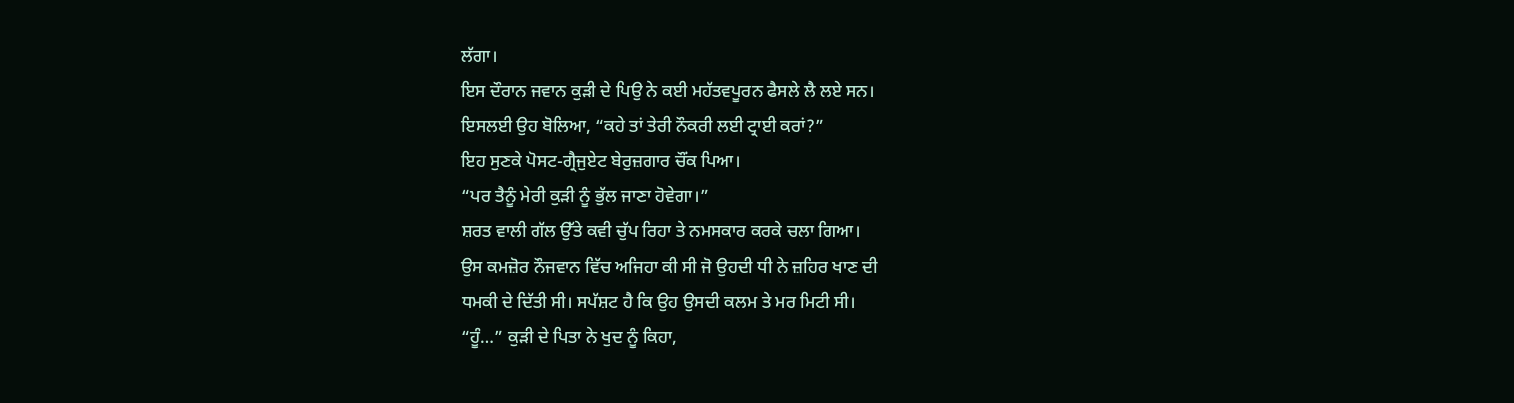ਲੱਗਾ।
ਇਸ ਦੌਰਾਨ ਜਵਾਨ ਕੁੜੀ ਦੇ ਪਿਉ ਨੇ ਕਈ ਮਹੱਤਵਪੂਰਨ ਫੈਸਲੇ ਲੈ ਲਏ ਸਨ।
ਇਸਲਈ ਉਹ ਬੋਲਿਆ, “ਕਹੇ ਤਾਂ ਤੇਰੀ ਨੌਕਰੀ ਲਈ ਟ੍ਰਾਈ ਕਰਾਂ?”
ਇਹ ਸੁਣਕੇ ਪੋਸਟ-ਗ੍ਰੈਜੁਏਟ ਬੇਰੁਜ਼ਗਾਰ ਚੌਂਕ ਪਿਆ।
“ਪਰ ਤੈਨੂੰ ਮੇਰੀ ਕੁੜੀ ਨੂੰ ਭੁੱਲ ਜਾਣਾ ਹੋਵੇਗਾ।”
ਸ਼ਰਤ ਵਾਲੀ ਗੱਲ ਉੱਤੇ ਕਵੀ ਚੁੱਪ ਰਿਹਾ ਤੇ ਨਮਸਕਾਰ ਕਰਕੇ ਚਲਾ ਗਿਆ।
ਉਸ ਕਮਜ਼ੋਰ ਨੌਜਵਾਨ ਵਿੱਚ ਅਜਿਹਾ ਕੀ ਸੀ ਜੋ ਉਹਦੀ ਧੀ ਨੇ ਜ਼ਹਿਰ ਖਾਣ ਦੀ
ਧਮਕੀ ਦੇ ਦਿੱਤੀ ਸੀ। ਸਪੱਸ਼ਟ ਹੈ ਕਿ ਉਹ ਉਸਦੀ ਕਲਮ ਤੇ ਮਰ ਮਿਟੀ ਸੀ।
“ਹੂੰ…” ਕੁੜੀ ਦੇ ਪਿਤਾ ਨੇ ਖੁਦ ਨੂੰ ਕਿਹਾ,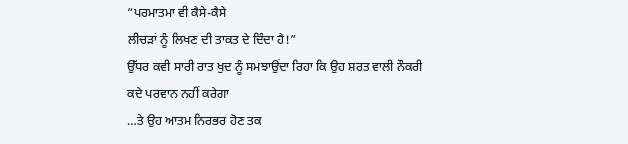“ਪਰਮਾਤਮਾ ਵੀ ਕੈਸੇ-ਕੈਸੇ
ਲੀਚੜਾਂ ਨੂੰ ਲਿਖਣ ਦੀ ਤਾਕਤ ਦੇ ਦਿੰਦਾ ਹੈ!”
ਉੱਧਰ ਕਵੀ ਸਾਰੀ ਰਾਤ ਖੁਦ ਨੂੰ ਸਮਝਾਉਂਦਾ ਰਿਹਾ ਕਿ ਉਹ ਸ਼ਰਤ ਵਾਲੀ ਨੌਕਰੀ
ਕਦੇ ਪਰਵਾਨ ਨਹੀਂ ਕਰੇਗਾ
…ਤੇ ਉਹ ਆਤਮ ਨਿਰਭਰ ਹੋਣ ਤਕ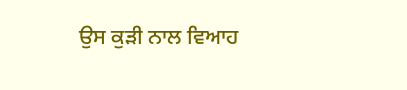ਉਸ ਕੁੜੀ ਨਾਲ ਵਿਆਹ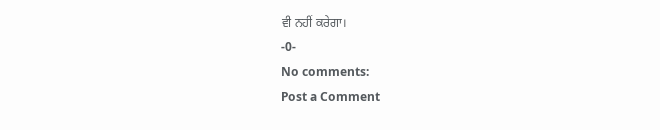ਵੀ ਨਹੀਂ ਕਰੇਗਾ।
-0-
No comments:
Post a Comment